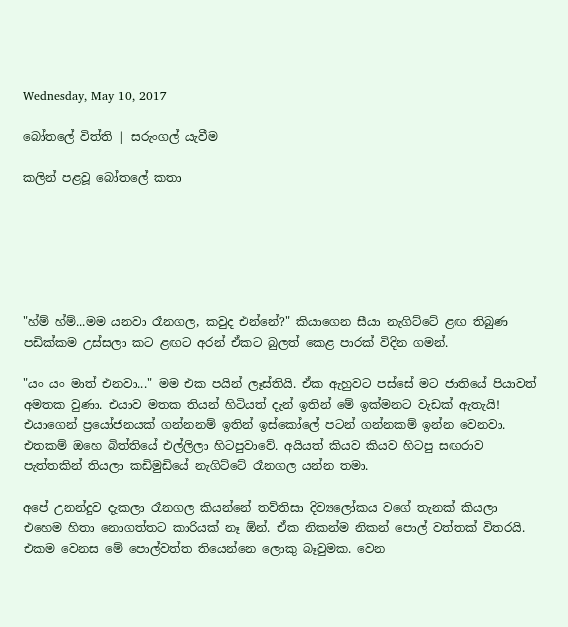Wednesday, May 10, 2017

බෝතලේ විත්ති | සරුංගල් යැවීම

කලින් පළවූ බෝතලේ කතා






"හ්ම් හ්ම්...මම යනවා රෑනගල, කවුද එන්නේ?" කියාගෙන සීයා නැගිට්ටේ ළඟ තිබුණ පඩික්කම උස්සලා කට ළඟට අරන් ඒකට බුලත් කෙළ පාරක් විදින ගමන්.

"යං යං මාත් එනවා..." මම එක පයින් ලෑස්තියි. ඒක ඇහුවට පස්සේ මට ජාතියේ පියාවත් අමතක වුණා. එයාව මතක තියන් හිටියත් දැන් ඉතින් මේ ඉක්මනට වැඩක් ඇතැයි! එයාගෙන් ප්‍රයෝජනයක් ගන්නනම් ඉතින් ඉස්කෝලේ පටන් ගන්නකම් ඉන්න වෙනවා. එතකම් ඔහෙ බිත්තියේ එල්ලිලා හිටපුවාවේ. අයියත් කියව කියව හිටපු සඟරාව පැත්තකින් තියලා කඩිමුඩියේ නැගිට්ටේ රෑනගල යන්න තමා.

අපේ උනන්දුව දැකලා රෑනගල කියන්නේ තව්තිසා දිව්‍යලෝකය වගේ තැනක් කියලා එහෙම හිතා නොගත්තට කාරියක් නෑ ඕන්. ඒක නිකන්ම නිකන් පොල් වත්තක් විතරයි. එකම වෙනස මේ පොල්වත්ත තියෙන්නෙ ලොකු බෑවුමක. වෙන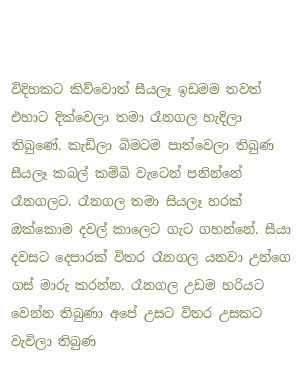විදිහකට කිව්වොත් සීයලෑ ඉඩමම තවත් එහාට දික්වෙලා තමා රෑනගල හැදිලා තිබුණේ. කැඩිලා බිමටම පාත්වෙලා තිබුණ සීයලෑ කබල් කම්බි වැටෙන් පනින්නේ රෑනගලට. රෑනගල තමා සියලෑ හරක් ඔක්කොම දවල් කාලෙට ගැට ගහන්නේ. සීයා දවසට දෙපාරක් විතර රෑනගල යනවා උන්ගෙ ගස් මාරු කරන්න. රෑනගල උඩම හරියට වෙන්න තිබුණා අපේ උසට විතර උසකට වැවිලා තිබුණ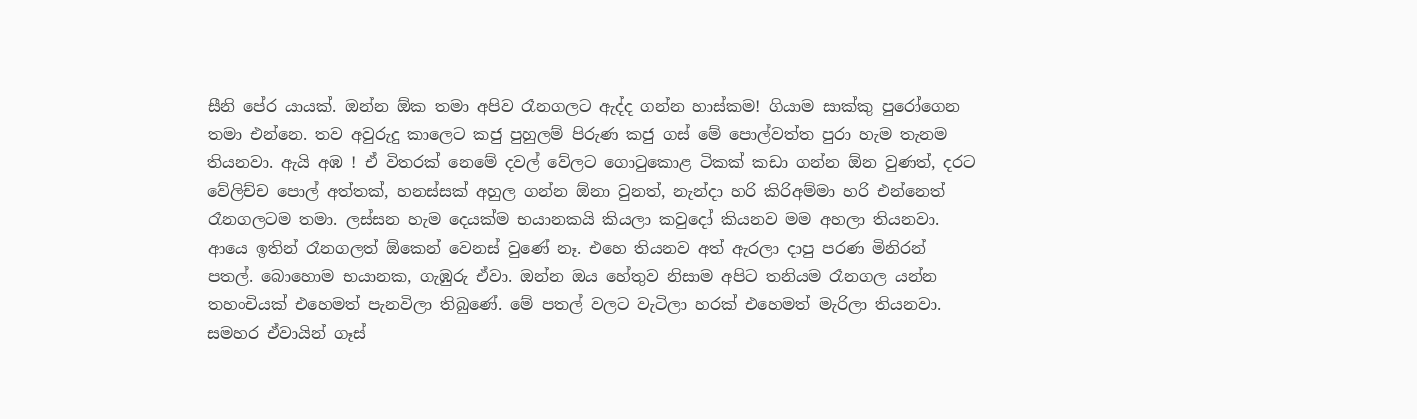සීනි පේර යායක්. ඔන්න ඕක තමා අපිව රෑනගලට ඇද්ද ගන්න හාස්කම! ගියාම සාක්කු පුරෝගෙන තමා එන්නෙ. තව අවුරුදු කාලෙට කජු පුහුලම් පිරුණ කජු ගස් මේ පොල්වත්ත පුරා හැම තැනම තියනවා. ඇයි අඹ ! ඒ විතරක් නෙමේ දවල් වේලට ගො‍ටුකොළ ටිකක් කඩා ගන්න ඕන වුණත්, දරට වේලිච්ච පොල් අත්තක්, හනස්සක් අහුල ගන්න ඕනා වුනත්, නැන්දා හරි කිරිඅම්මා හරි එන්නෙත් රෑනගලටම තමා. ලස්සන හැම දෙයක්ම භයානකයි කියලා කවුදෝ කියනව මම අහලා තියනවා. ආයෙ ඉතින් රෑනගලත් ඕකෙන් වෙනස් වුණේ නෑ. එහෙ තියනව අත් ඇරලා දාපු පරණ මිනිරන් පතල්. බොහොම භයානක, ගැඹුරු ඒවා. ඔන්න ඔය හේතුව නිසාම අපිට තනියම රෑනගල යන්න තහංචියක් එහෙමත් පැනවිලා තිබුණේ. මේ පතල් වලට වැටිලා හරක් එහෙමත් මැරිලා තියනවා. සමහර ඒවායින් ගෑස්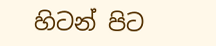හිටන් පිට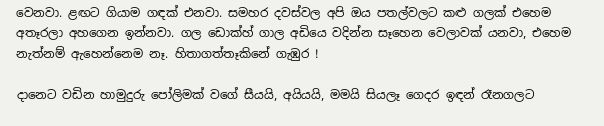වෙනවා. ළඟට ගියාම ගඳක් එනවා. සමහර දවස්වල අපි ඔය පතල්වලට කළු ගලක් එහෙම අතෑරලා අහගෙන ඉන්නවා. ගල ඩොක්හ් ගාල අඩියෙ වදින්න සෑහෙන වෙලාවක් යනවා, එහෙම නැත්නම් ඇහෙන්නෙම නෑ. හිතාගත්තෑකිනේ ගැඹුර !

දානෙට වඩින හාමුදුරු පෝලිමක් වගේ සීයයි, අයියයි, මමයි සියලෑ ගෙදර ඉඳන් රෑනගලට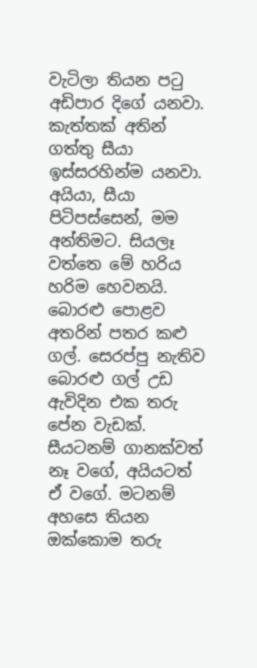වැටිලා තියන ප‍ටු අඩිපාර දිගේ යනවා. කැත්තක් අතින් ගත්තු සීයා ඉස්සරහින්ම යනවා. අයියා, සීයා පිටිපස්සෙන්, මම අන්තිමට. සියලෑ වත්තෙ මේ හරිය හරිම හෙවනයි. බොරළු පොළව අතරින් පතර කළු ගල්. සෙරප්පු නැතිව බොරළු ගල් උඩ ඇවිදින එක තරු පේන වැඩක්. සීයටනම් ගානක්වත් නෑ වගේ, අයියටත් ඒ වගේ. මටනම් අහසෙ තියන ඔක්කොම තරු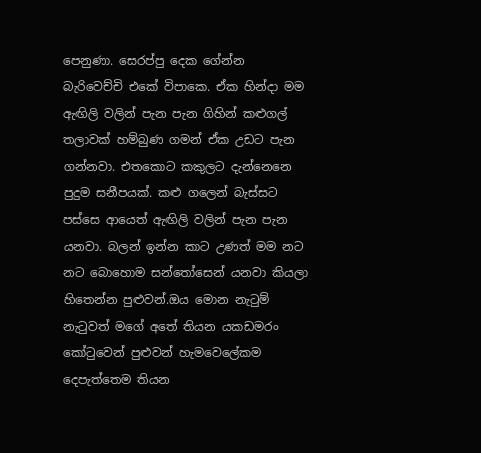පෙනුණා. සෙරප්පු දෙක ගේන්න බැරිවෙච්චි එකේ විපාකෙ. ඒක හින්දා මම ඇඟිලි වලින් පැන පැන ගිහින් කළුගල් තලාවක් හම්බුණ ගමන් ඒක උඩට පැන ගන්නවා. එතකොට කකුලට දැන්නෙනෙ පුදුම සනීපයක්. කළු ගලෙන් බැස්සට පස්සෙ ආයෙත් ඇඟිලි වලින් පැන පැන යනවා. බලන් ඉන්න කාට උණත් මම නට නට බොහොම සන්‍තෝසෙන් යනවා කියලා හිතෙන්න පුළුවන්.ඔය මොන නැ‍ටුම් නැ‍ටුවත් මගේ අතේ තියන යකඩමරං කෝ‍ටුවෙන් පුළුවන් හැමවෙලේකම දෙපැත්තෙම තියන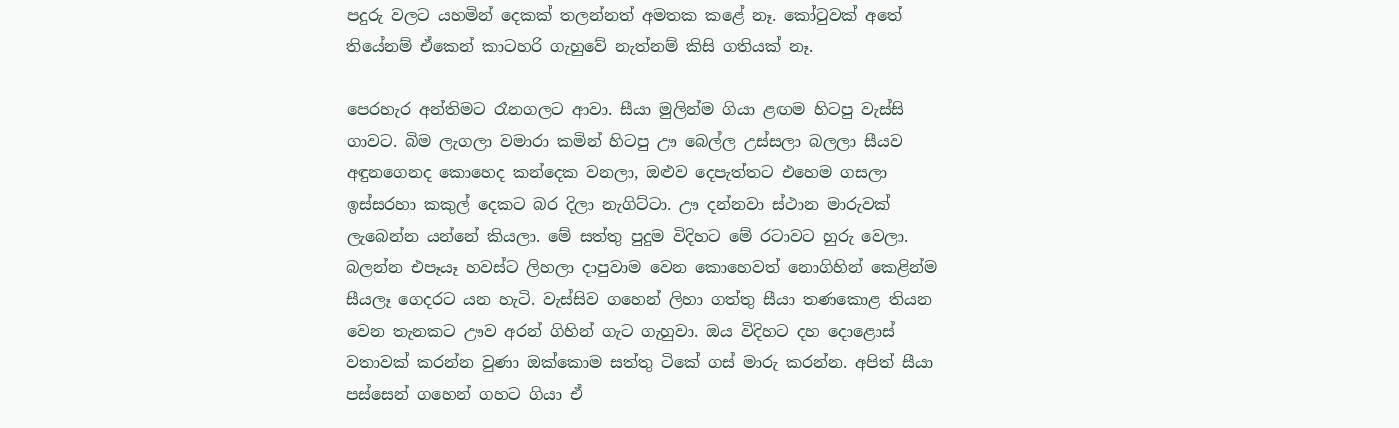පදුරු වලට යහමින් දෙකක් තලන්නත් අමතක කළේ නෑ. කෝ‍ටුවක් අතේ තියේනම් ඒකෙන් කාටහරි ගැහුවේ නැත්නම් කිසි ගතියක් නෑ.

පෙරහැර අන්තිමට රෑනගලට ආවා. සීයා මුලින්ම ගියා ළඟම හිටපු වැස්සි ගාවට. බිම ලැගලා වමාරා කමින් හිටපු ඌ බෙල්ල උස්සලා බලලා සීයව අඳුනගෙනද කොහෙද කන්දෙක වනලා, ඔළුව දෙපැත්තට එහෙම ගසලා ඉස්සරහා කකුල් දෙකට බර දිලා නැගිට්ටා. ඌ දන්නවා ස්ථාන මාරුවක් ලැබෙන්න යන්නේ කියලා. මේ සත්තු පුදුම විදිහට මේ රටාවට හුරු වෙලා. බලන්න එපෑයෑ හවස්ට ලිහලා දාපුවාම වෙන කොහෙවත් නොගිහින් කෙළින්ම සීයලෑ ගෙදරට යන හැටි. වැස්සිව ගහෙන් ලිහා ගත්තු සීයා තණකොළ තියන වෙන තැනකට ඌව අරන් ගිහින් ගැට ගැහුවා. ඔය විදිහට දහ දොළොස් වතාවක් කරන්න වුණා ඔක්කොම සත්තු ටිකේ ගස් මාරු කරන්න. අපිත් සීයා පස්සෙන් ගහෙන් ගහට ගියා ඒ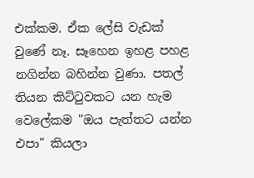එක්කම. ඒක ලේසි වැඩක් වුණේ නෑ. සෑහෙන ඉහළ පහළ නගින්න බහින්න වුණා. පතල් තියන කිට්‍ටුවකට යන හැම වෙලේකම "ඔය පැත්තට යන්න එපා" කියලා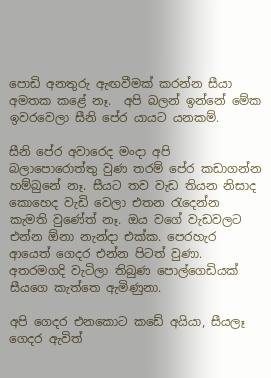පොඩි අනතුරු ඇඟවීමක් කරන්න සීයා අමතක කළේ නෑ.  අපි බලන් ඉන්නේ මේක ඉවරවෙලා සීනි පේර යායට යනකම්.

සීනි පේර අවාරෙද මංදා අපි බලාපොරොත්තු වුණ තරම් පේර කඩාගන්න හම්බුනේ නෑ. සීයට තව වැඩ තියන නිසාද කොහෙද වැඩි වෙලා එතන ‍රැදෙන්න කැමති වුණේත් නෑ. ඔය වගේ වැඩවලට එන්න ඕනා නැන්දා එක්ක. පෙරහැර ආයෙත් ගෙදර එන්න පිටත් වුණා. අතරමගදි වැටිලා තිබුණ පොල්ගෙඩියක් සීයගෙ කැත්තෙ ඇමිණුනා.

අපි ගෙදර එනකොට කඩේ අයියා, සීයලෑ ගෙදර ඇවිත්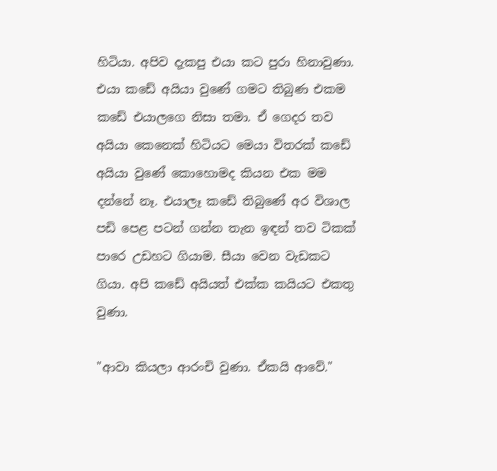හිටියා. අපිව දැකපු එයා කට පුරා හිනාවුණා. එයා කඩේ අයියා වුණේ ගමට තිබුණ එකම කඩේ එයාලගෙ නිසා තමා. ඒ ගෙදර තව අයියා කෙනෙක් හිටියට මෙයා විතරක් කඩේ අයියා වුණේ කොහොමද කියන එක මම දන්නේ නෑ. එයාලෑ කඩේ තිබුණේ අර විශාල පඩි පෙළ පටන් ගන්න තැන ඉඳන් තව ටිකක් පාරෙ උඩහට ගියාම. සීයා වෙන වැඩකට ගියා. අපි කඩේ අයියත් එක්ක කයියට එකතු වුණා.

"ආවා කියලා ආරංචි වුණා. ඒකයි ආවේ."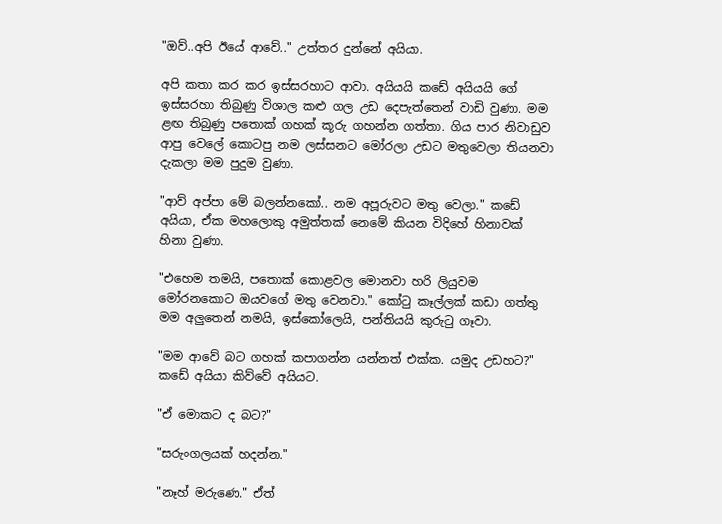"ඔව්..අපි ඊයේ ආවේ.." උත්තර දුන්නේ අයියා.

අපි කතා කර කර ඉස්සරහාට ආවා. අයියයි කඩේ අයියයි ගේ ඉස්සරහා තිබුණු විශාල කළු ගල උඩ දෙපැත්තෙන් වාඩි වුණා. මම ළඟ තිබුණු පතොක් ගහක් කූරු ගහන්න ගත්තා. ගිය පාර නිවාඩුව ආපු වෙලේ කොටපු නම ලස්සනට මෝරලා උඩට මතුවෙලා තියනවා දැකලා මම පුදුම වුණා.

"ආව් අප්පා මේ බලන්නකෝ.. නම අපූරුවට මතු වෙලා." කඩේ අයියා, ඒක මහලොකු අමුත්තක් නෙමේ කියන විදිහේ හිනාවක් හිනා වුණා.

"එහෙම තමයි, පතොක් කොළවල මොනවා හරි ලියුවම මෝරනකොට ඔයවගේ මතු වෙනවා." කෝ‍ටු කෑල්ලක් කඩා ගත්තු මම අලුතෙන් නමයි, ඉස්කෝලෙයි, පන්තියයි කුරු‍ටු ගෑවා.

"මම ආවේ බට ගහක් කපාගන්න යන්නත් එක්ක. යමුද උඩහට?" කඩේ අයියා කිව්වේ අයියට.

"ඒ මොකට ද බට?"

"සරුංගලයක් හදන්න."

"නෑහ් මරුණෙ." ඒත්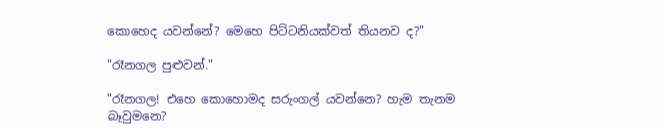කොහෙද යවන්නේ? මෙහෙ පිට්ටනියක්වත් තියනව ද?"

"රෑනගල පුළුවන්."

"රෑනගල! එහෙ කොහොමද සරුංගල් යවන්නෙ? හැම තැනම බෑවුමනෙ?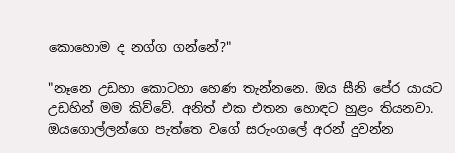කොහොම ද නග්ග ගන්නේ?"

"නෑනෙ උඩහා කොටහා හෙණ තැන්නනෙ. ඔය සීනි පේර යායට උඩහින් මම කිව්වේ. අනිත් එක එතන හොඳට හුළං තියනවා. ඔයගොල්ලන්ගෙ පැත්තෙ වගේ සරුංගලේ අරන් දුවන්න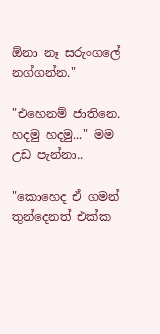ඕනා නෑ සරුංගලේ නග්ගන්න."

"එහෙනම් ජාතිනෙ. හදමු හදමු..." මම උඩ පැන්නා..

"කොහෙද ඒ ගමන් තුන්දෙනත් එක්ක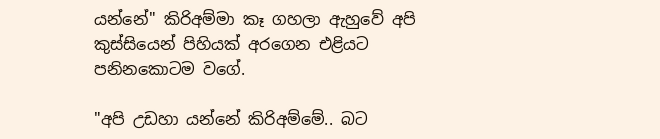යන්නේ" කිරිඅම්මා කෑ ගහලා ඇහුවේ අපි කුස්සියෙන් පිහියක් අරගෙන එළියට පනිනකොටම වගේ.

"අපි උඩහා යන්නේ කිරිඅම්මේ.. බට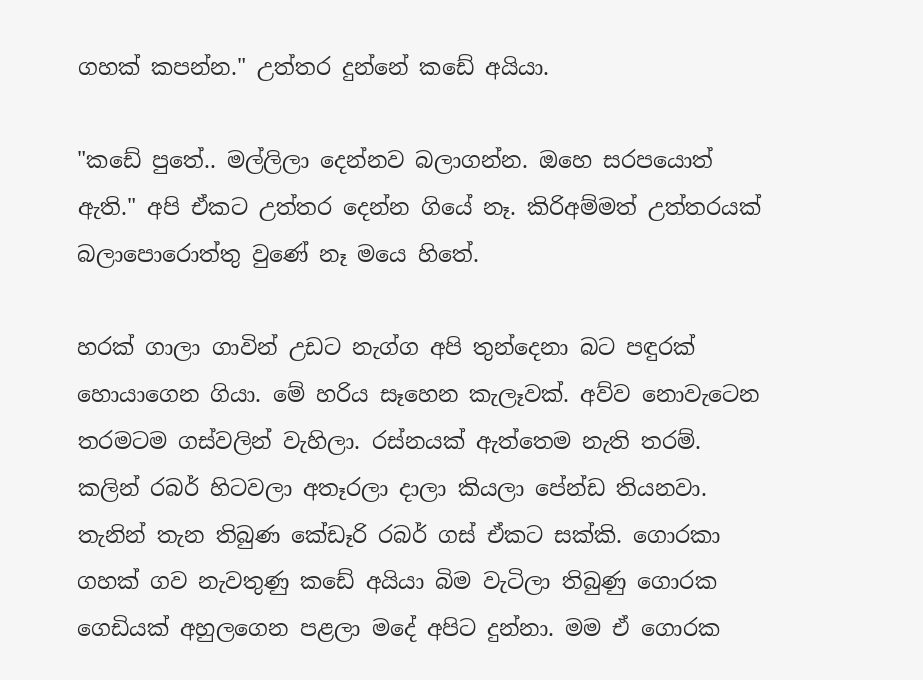ගහක් කපන්න." උත්තර දුන්නේ කඩේ අයියා.

"කඩේ පුතේ.. මල්ලිලා දෙන්නව බලාගන්න. ඔහෙ සරපයොත් ඇති." අපි ඒකට උත්තර දෙන්න ගියේ නෑ. කිරිඅම්මත් උත්තරයක් බලාපොරොත්තු වුණේ නෑ මයෙ හිතේ.

හරක් ගාලා ගාවින් උඩට නැග්ග අපි තුන්දෙනා බට පඳුරක් හොයාගෙන ගියා. මේ හරිය සෑහෙන කැලෑවක්. අව්ව නොවැටෙන තරමටම ගස්වලින් වැහිලා. රස්නයක් ඇත්තෙම නැති තරම්. කලින් රබර් හිටවලා අතෑරලා දාලා කියලා පේන්ඩ තියනවා. තැනින් තැන තිබුණ කේඩෑරි රබර් ගස් ඒකට සක්කි. ගොරකා ගහක් ගව නැවතුණු කඩේ අයියා බිම වැටිලා තිබුණු ගොරක ගෙඩියක් අහුලගෙන පළලා මදේ අපිට දුන්නා. මම ඒ ගොරක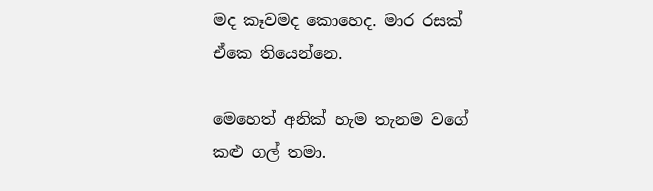මද කෑවමද කොහෙද. මාර රසක් ඒකෙ තියෙන්නෙ.

මෙහෙත් අනික් හැම තැනම වගේ කළු ගල් තමා.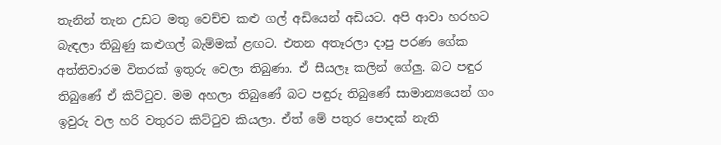තැනින් තැන උඩට මතු වෙච්ච කළු ගල් අඩියෙන් අඩියට. අපි ආවා හරහට බැඳලා තිබුණු කළුගල් බැම්මක් ළඟට. එතන අතෑරලා දාපු පරණ ගේක අත්තිවාරම විතරක් ඉතුරු වෙලා තිබුණා. ඒ සීයලෑ කලින් ගේලු. බට පඳුර තිබුණේ ඒ කිට්‍ටුව. මම අහලා තිබුණේ බට පඳුරු තිබුණේ සාමාන්‍යයෙන් ගං ඉවුරු වල හරි වතුරට කිට්‍ටුව කියලා. ඒත් මේ පතුර පොදක් නැති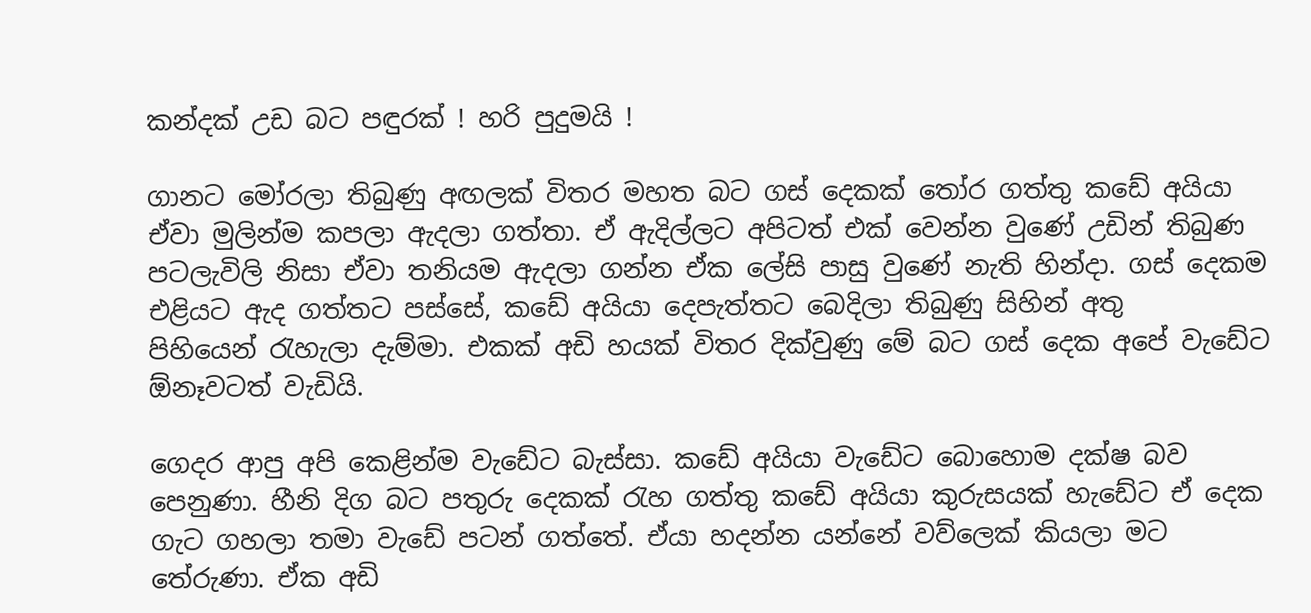කන්දක් උඩ බට පඳුරක් ! හරි පුදුමයි !

ගානට මෝරලා තිබුණු අඟලක් විතර මහත බට ගස් දෙකක් ‍තෝර ගත්තු කඩේ අයියා ඒවා මුලින්ම කපලා ඇදලා ගත්තා. ඒ ඇදිල්ලට අපිටත් එක් වෙන්න වුණේ උඩින් තිබුණ පටලැවිලි නිසා ඒවා තනියම ඇදලා ගන්න ඒක ලේසි පාසු වුණේ නැති හින්දා. ගස් දෙකම එළියට ඇද ගත්තට පස්සේ, කඩේ අයියා දෙපැත්තට බෙදිලා තිබුණු සිහින් අතු පිහියෙන් ‍රැහැලා දැම්මා. එකක් අඩි හයක් විතර දික්වුණු මේ බට ගස් දෙක අපේ වැඩේට ඕනෑවටත් වැඩියි.

ගෙදර ආපු අපි කෙළින්ම වැඩේට බැස්සා. කඩේ අයියා වැඩේට බොහොම දක්ෂ බව පෙනුණා. හීනි දිග බට පතුරු දෙකක් ‍රැහ ගත්තු කඩේ අයියා කුරුසයක් හැඩේට ඒ දෙක ගැට ගහලා තමා වැඩේ පටන් ගත්තේ. ඒයා හදන්න යන්නේ වව්ලෙක් කියලා මට තේරුණා. ඒක අඩි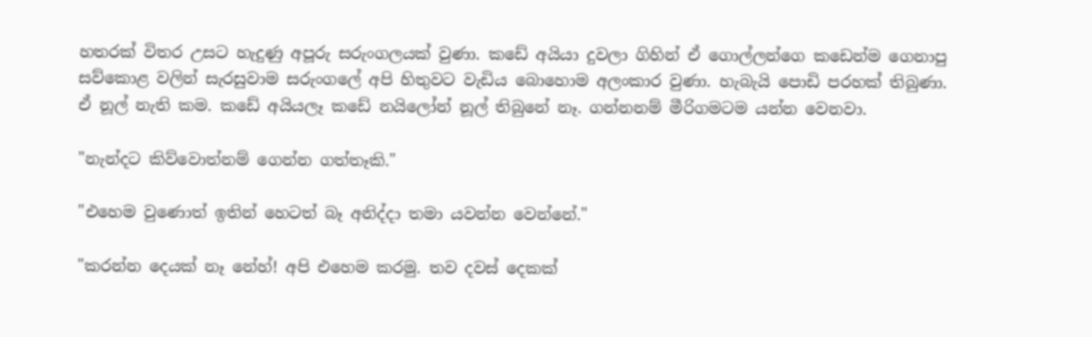හතරක් විතර උසට හැදුණු අපූරු සරුංගලයක් වුණා. කඩේ අයියා දුවලා ගිහින් ඒ ගොල්ලන්ගෙ කඩෙන්ම ගෙනාපු සව්කොළ වලින් සැරසුවාම සරුංගලේ අපි හිතුවට වැඩිය බොහොම අලංකාර වුණා. හැබැයි පොඩි පරහක් තිබුණා. ඒ නූල් නැති කම. කඩේ අයියලෑ කඩේ නයිලෝන් නූල් තිබුනේ නෑ. ගන්නනම් මීරිගමටම යන්න වෙනවා.

"නැන්දට කිව්වොත්නම් ගෙන්න ගත්තෑකි."

"එහෙම වුණොත් ඉතින් හෙටත් බෑ අනිද්දා තමා යවන්න වෙන්නේ."

"කරන්න දෙයක් නෑ නේහ්! අපි එහෙම කරමු. තව දවස් දෙකක්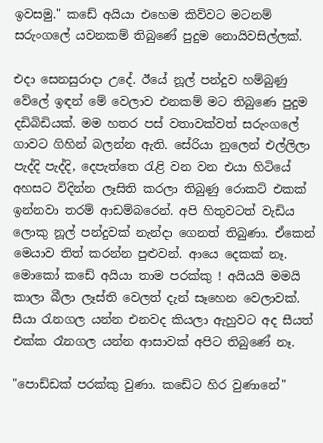ඉවසමු." කඩේ අයියා එහෙම කිව්වට මටනම් සරුංගලේ යවනකම් තිබුණේ පුදුම නොයිවසිල්ලක්.

එදා සෙනසුරාදා උදේ. ඊයේ නූල් පන්දුව හම්බුණු වේලේ ඉඳන් මේ වෙලාව එනකම් මට තිබුණෙ පුදුම දඩිබිඩියක්. මම හතර පස් වතාවක්වත් සරුංගලේ ගාවට ගිහින් බලන්න ඇති. සේරියා නුලෙන් එල්ලිලා පැද්දි පැද්දි, දෙපැත්තෙ ‍රැළි වන වන එයා හිටියේ අහසට විදින්න ලෑසිති කරලා තිබුණු රොකට් එකක් ඉන්නවා තරම් ආඩම්බරෙන්. අපි හිතුවටත් වැඩිය ලොකු නූල් පන්දුවක් නැන්දා ගෙනත් තිබුණා. ඒකෙන් මෙයාව තිත් කරන්න පුළුවන්. ආයෙ දෙකක් නෑ. මොකෝ කඩේ අයියා තාම පරක්කු ! අයියයි මමයි කාලා බීලා ලෑස්ති වෙලත් දැන් සෑහෙන වෙලාවක්. සීයා ‍රැනගල යන්න එනවද කියලා ඇහුවට අද සීයත් එක්ක රෑනගල යන්න ආසාවක් අපිට තිබුණේ නෑ.

"පොඩ්ඩක් පරක්කු වුණා. කඩේට හිර වුණානේ"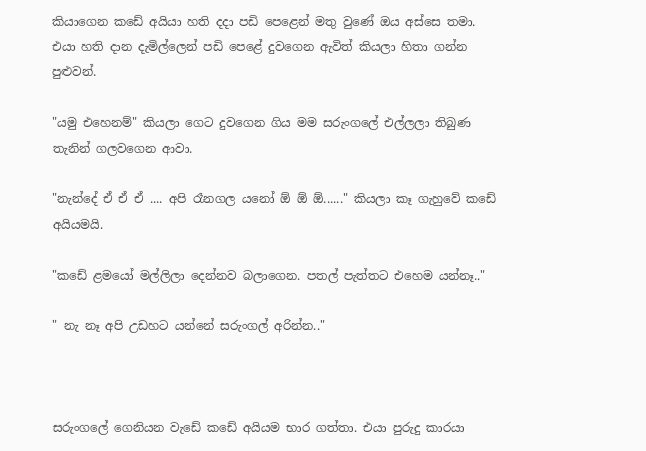කියාගෙන කඩේ අයියා හති දදා පඩි පෙළෙන් මතු වුණේ ඔය අස්සෙ තමා. එයා හති දාන දැමිල්ලෙන් පඩි පෙළේ දුවගෙන ඇවිත් කියලා හිතා ගන්න පුළුවන්.

"යමු එහෙනම්" කියලා ගෙට දුවගෙන ගිය මම සරුංගලේ එල්ලලා තිබුණ තැනින් ගලවගෙන ආවා.

"නැන්දේ ඒ ඒ ඒ .... අපි රෑනගල යනෝ ඕ ඕ ඕ......" කියලා කෑ ගැහුවේ කඩේ අයියමයි.

"කඩේ ළමයෝ මල්ලිලා දෙන්නව බලාගෙන. පතල් පැත්තට එහෙම යන්නෑ.."

" නැ නෑ අපි උඩහට යන්නේ සරුංගල් අරින්න.."



සරුංගලේ ගෙනියන වැඩේ කඩේ අයියම භාර ගත්තා. එයා පුරුදු කාරයා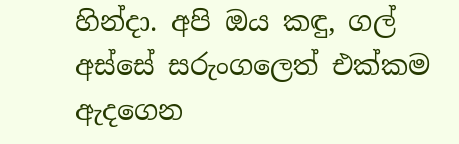හින්දා. අපි ඔය කඳු, ගල් අස්සේ සරුංගලෙත් එක්කම ඇදගෙන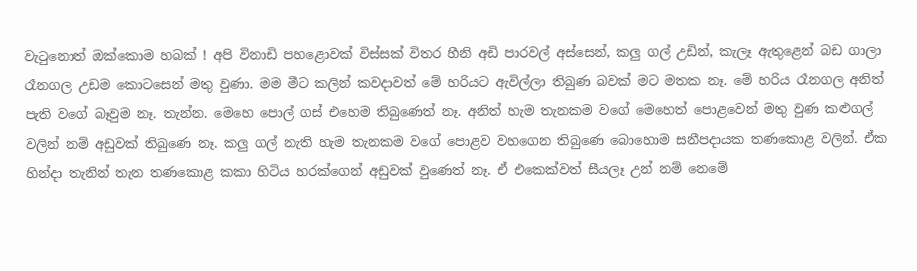වැ‍ටුනොත් ඔක්කොම හබක් ! අපි විනාඩි පහළොවක් විස්සක් විතර හීනි අඩි පාරවල් අස්සෙන්, කලු ගල් උඩින්, කැලෑ ඇතුළෙන් බඩ ගාලා රෑනගල උඩම කොටසෙන් මතු වුණා. මම මීට කලින් කවදාවත් මේ හරියට ඇවිල්ලා තිබුණ බවක් මට මතක නෑ. මේ හරිය රෑනගල අනිත් පැති වගේ බෑවුම නෑ. තැන්න. මෙහෙ පොල් ගස් එහෙම තිබුණෙත් නෑ. අනිත් හැම තැනකම වගේ මෙහෙත් පොළවෙන් මතු වුණ කළුගල් වලින් නම් අඩුවක් තිබුණෙ නෑ. කලු ගල් නැති හැම තැනකම වගේ පොළව වහගෙන තිබුණෙ බොහොම සනීපදායක තණකොළ වලින්. ඒක හින්දා තැනින් තැන තණකොළ කකා හිටිය හරක්ගෙන් අඩුවක් වුණෙත් නෑ. ඒ එකෙක්වත් සීයලෑ උන් නම් නෙමේ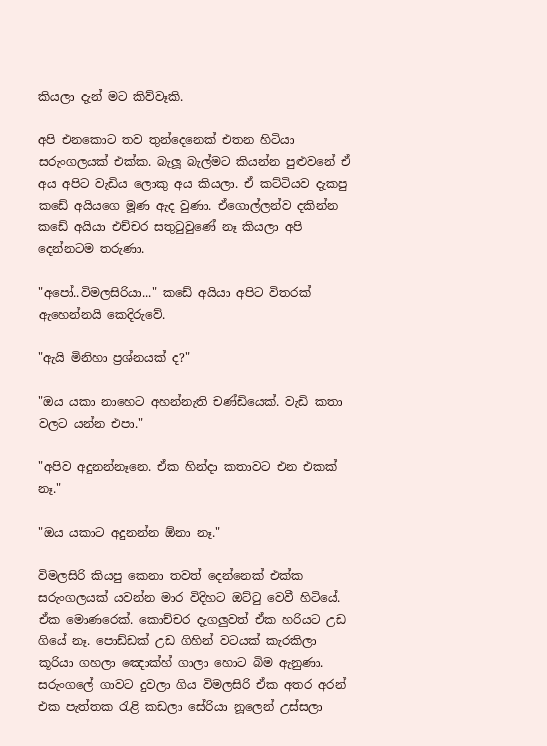කියලා දැන් මට කිව්වෑකි.

අපි එනකොට තව තුන්දෙනෙක් එතන හිටියා සරුංගලයක් එක්ක. බැලූ බැල්මට කියන්න පුළුවනේ ඒ අය අපිට වැඩිය ලොකු අය කියලා. ඒ කට්ටියව දැකපු කඩේ අයියගෙ මූණ ඇද වුණා. ඒගොල්ලන්ව දකින්න කඩේ අයියා එච්චර සතු‍ටුවුණේ නෑ කියලා අපි දෙන්නටම තරුණා.

"අපෝ..විමලසිරියා..." කඩේ අයියා අපිට විතරක් ඇහෙන්නයි කෙදිරුවේ.

"ඇයි මිනිහා ප්‍රශ්නයක් ද?"

"ඔය යකා නාහෙට අහන්නැති චණ්ඩියෙක්. වැඩි කතා වලට යන්න එපා."

"අපිව අදුනන්නෑනෙ. ඒක හින්දා කතාවට එන එකක් නෑ."

"ඔය යකාට අදුනන්න ඕනා නෑ."

විමලසිරි කියපු කෙනා තවත් දෙන්නෙක් එක්ක සරුංගලයක් යවන්න මාර විදිහට ඔට්‍ටු වෙවී හිටියේ. ඒක මොණරෙක්. කොච්චර දැගලුවත් ඒක හරියට උඩ ගියේ නෑ. පොඩ්ඩක් උඩ ගිහින් වටයක් කැරකිලා කූරියා ගහලා ඤොක්හ් ගාලා හොට බිම ඇනුණා. සරුංගලේ ගාවට දුවලා ගිය විමලසිරි ඒක අතර අරන් එක පැත්තක ‍රැළි කඩලා සේරියා නූලෙන් උස්සලා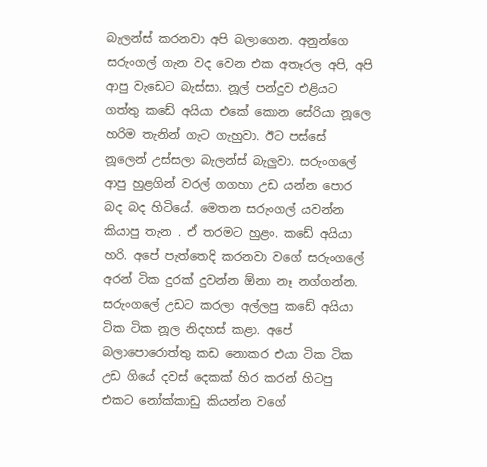බැලන්ස් කරනවා අපි බලාගෙන. අනුන්ගෙ සරුංගල් ගැන වද වෙන එක අතෑරල අපි, අපි ආපු වැඩෙට බැස්සා. නූල් පන්දුව එළියට ගත්තු කඩේ අයියා එකේ කොන සේරියා නූලෙ හරිම තැනින් ගැට ගැහුවා. ඊට පස්සේ නූලෙන් උස්සලා බැලන්ස් බැලුවා. සරුංගලේ ආපු හුළගින් වරල් ගගහා උඩ යන්න පොර බද බද හිටියේ. මෙතන සරුංගල් යවන්න කියාපු තැන . ඒ තරමට හුළං. කඩේ අයියා හරි. අපේ පැත්තෙදි කරනවා වගේ සරුංගලේ අරන් ටික දුරක් දුවන්න ඕනා නෑ නග්ගන්න. සරුංගලේ උඩට කරලා අල්ලපු කඩේ අයියා ටික ටික නූල නිදහස් කළා. අපේ බලාපොරොත්තු කඩ නොකර එයා ටික ටික උඩ ගියේ දවස් දෙකක් හිර කරන් හිටපු එකට නෝක්කාඩු කියන්න වගේ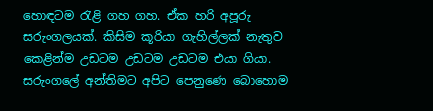හොඳටම ‍රැළි ගහ ගහ. ඒක හරි අපූරු සරුංගලයක්. කිසිම කූරියා ගැහිල්ලක් නැතුව කෙළින්ම උඩටම උඩටම උඩටම එයා ගියා. සරුංගලේ අන්තිමට අපිට පෙනුණෙ බොහොම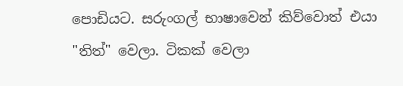පොඩියට. සරුංගල් භාෂාවෙන් කිව්වොත් එයා "තිත්" වෙලා. ටිකක් වෙලා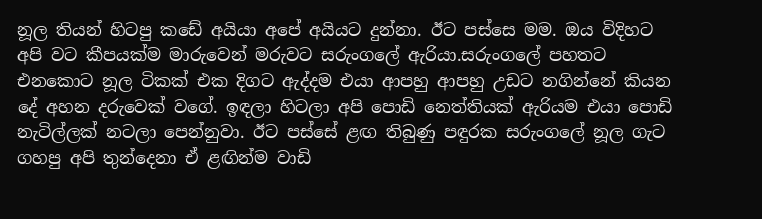නූල තියන් හිටපු කඩේ අයියා අපේ අයියට දුන්නා. ඊට පස්සෙ මම. ඔය විදිහට අපි වට කීපයක්ම මාරුවෙන් මරුවට සරුංගලේ ඇරියා.සරුංගලේ පහතට එනකොට නූල ටිකක් එක දිගට ඇද්දම එයා ආපහු ආපහු උඩට නගින්නේ කියන දේ අහන දරුවෙක් වගේ. ඉඳලා හිටලා අපි පොඩි නෙත්තියක් ඇරියම එයා පොඩි නැටිල්ලක් නටලා පෙන්නුවා. ඊට පස්සේ ළඟ තිබුණු පඳුරක සරුංගලේ නූල ගැට ගහපු අපි තුන්දෙනා ඒ ළඟින්ම වාඩි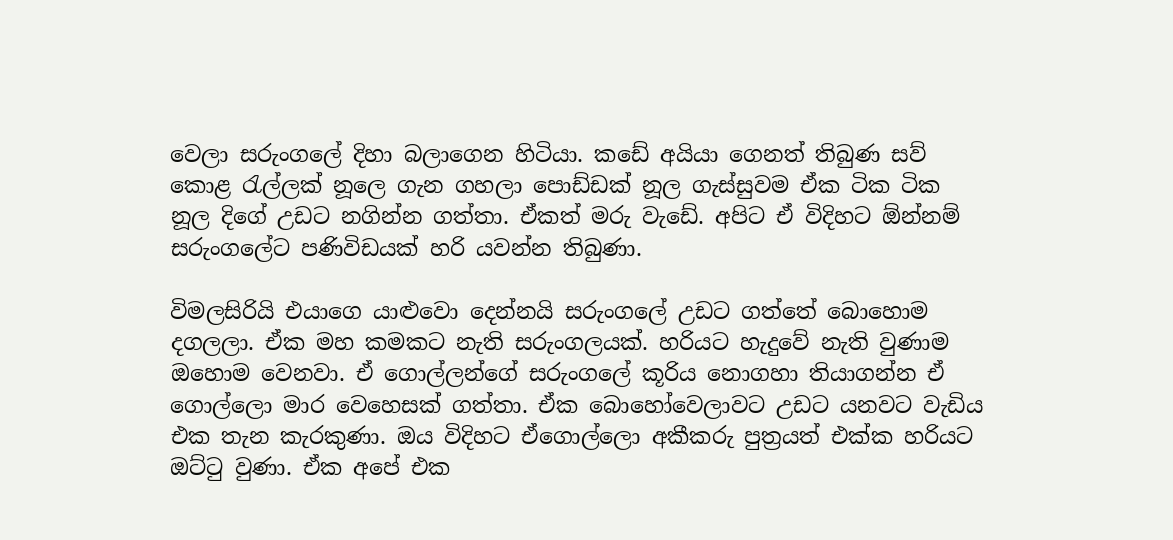වෙලා සරුංගලේ දිහා බලාගෙන හිටියා. කඩේ අයියා ගෙනත් තිබුණ සව් කොළ ‍රැල්ලක් නූලෙ ගැන ගහලා පොඩ්ඩක් නූල ගැස්සුවම ඒක ටික ටික නූල දිගේ උඩට නගින්න ගත්තා. ඒකත් මරු වැඩේ. අපිට ඒ විදිහට ඕන්නම් සරුංගලේට පණිවිඩයක් හරි යවන්න තිබුණා.

විමලසිරියි එයාගෙ යාළුවො දෙන්නයි සරුංගලේ උඩට ගත්තේ බොහොම දගලලා. ඒක මහ කමකට නැති සරුංගලයක්. හරියට හැදුවේ නැති වුණාම ඔහොම වෙනවා. ඒ ගොල්ලන්ගේ සරුංගලේ කූරිය නොගහා තියාගන්න ඒ ගොල්ලො මාර වෙහෙසක් ගත්තා. ඒක බොහෝවෙලාවට උඩට යනවට වැඩිය එක තැන කැරකුණා. ඔය විදිහට ඒගොල්ලො අකීකරු පුත්‍රයත් එක්ක හරියට ඔට්‍ටු වුණා. ඒක අපේ එක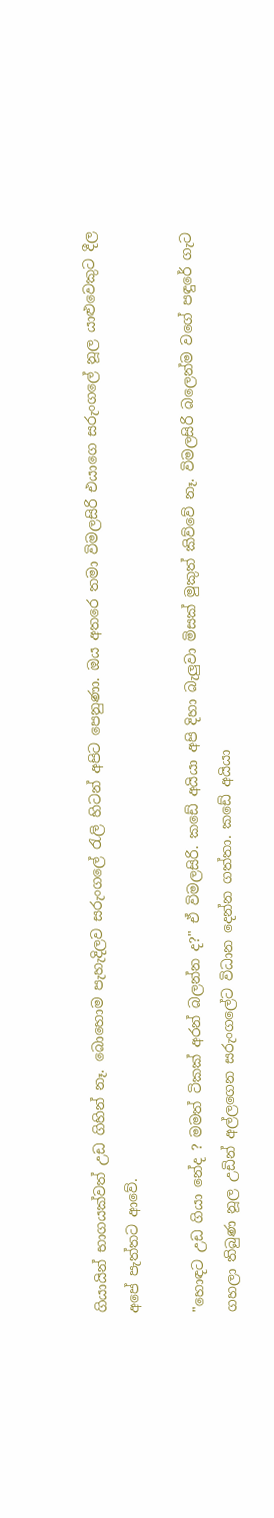ගියායින් භාගයක්වත් උඩ ගිහින් නෑ. බොහොම පැහැදිලව සරුංගලේ ‍රැලි හිටන් අපිට පෙනුණා. ඔය අතරෙ තමා විමලසිරි එයාගෙ සරුංගලේ නූල යාළුවෙකුට දීල අපේ පැත්තට ආවේ.

"හොඳට උඩ ගියා නේද ? මමත් ටිකක් අරන් බලන්න ද?" ඒ විමලසිරි. කඩේ අයියා අපි දිහා බැලුවා මිසක් මුකුත් කිව්වේ නෑ. විමලසිරි බලෙන්ම වගේ පඳුරේ ගැට ගහලා තිබුණ නූල උඩින් අල්ලගෙන සරුංගලේට විධාන දෙන්න ගත්තා. කඩේ අයියා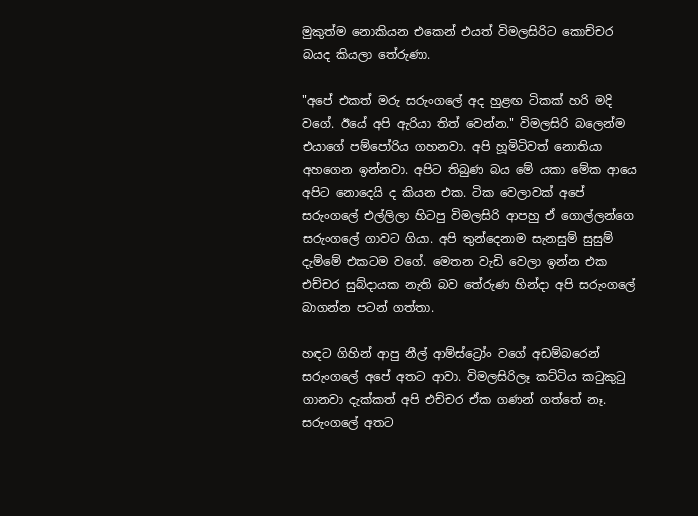මුකුත්ම නොකියන එකෙන් එයත් විමලසිරිට කොච්චර බයද කියලා තේරුණා.

"අපේ එකත් මරු සරුංගලේ අද හුළඟ ටිකක් හරි මදි වගේ. ඊයේ අපි ඇරියා තිත් වෙන්න." විමලසිරි බලෙන්ම එයාගේ පම්පෝරිය ගහනවා. අපි හූමිටිවත් නොතියා අහගෙන ඉන්නවා. අපිට තිබුණ බය මේ යකා මේක ආයෙ අපිට නොදෙයි ද කියන එක. ටික වෙලාවක් අපේ සරුංගලේ එල්ලිලා හිටපු විමලසිරි ආපහු ඒ ගොල්ලන්ගෙ සරුංගලේ ගාවට ගියා. අපි තුන්දෙනාම සැනසුම් සුසුම් දැම්මේ එකටම වගේ. මෙතන වැඩි වෙලා ඉන්න එක එච්චර සුබ්දායක නැති බව තේරුණ හින්දා අපි සරුංගලේ බාගන්න පටන් ගත්තා.

හඳට ගිහින් ආපු නීල් ආම්ස්ට්‍රෝං වගේ අඩම්බරෙන් සරුංගලේ අපේ අතට ආවා. විමලසිරිලෑ කට්ටිය ක‍ටුකු‍ටු ගානවා දැක්කත් අපි එච්චර ඒක ගණන් ගත්තේ නෑ. සරුංගලේ අතට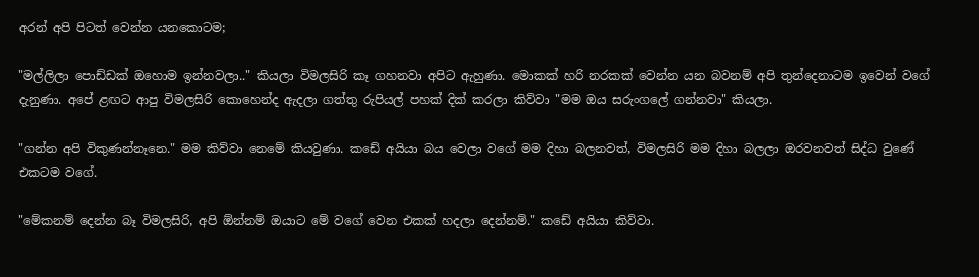අරන් අපි පිටත් වෙන්න යනකොටම;

"මල්ලිලා පොඩ්ඩක් ඔහොම ඉන්නවලා.." කියලා විමලසිරි කෑ ගහනවා අපිට ඇහුණා. මොකක් හරි නරකක් වෙන්න යන බවනම් අපි තුන්දෙනාටම ඉවෙන් වගේ දැනුණා. අපේ ළඟට ආපු විමලසිරි කොහෙන්ද ඇදලා ගත්තු රුපියල් පහක් දික් කරලා කිව්වා "මම ඔය සරුංගලේ ගන්නවා" කියලා.

"ගන්න අපි විකුණන්නෑනෙ." මම කිව්වා නෙමේ කියවුණා. කඩේ අයියා බය වෙලා වගේ මම දිහා බලනවත්, විමලසිරි මම දිහා බලලා ඔරවනවත් සිද්ධ වුණේ එකටම වගේ.

"මේකනම් දෙන්න බෑ විමලසිරි, අපි ඕන්නම් ඔයාට මේ වගේ වෙන එකක් හදලා දෙන්නම්." කඩේ අයියා කිව්වා.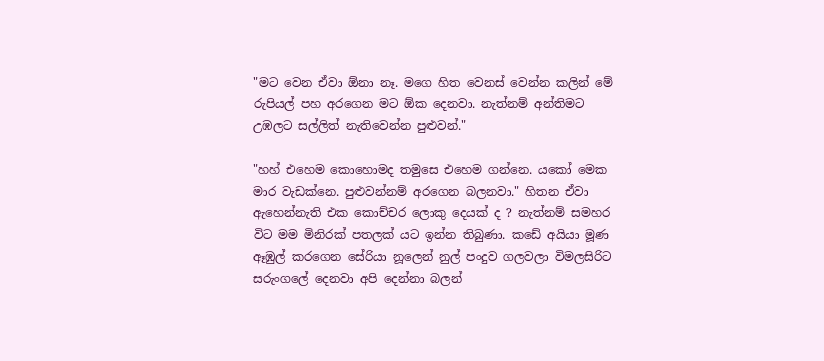"මට වෙන ඒවා ඕනා නෑ. මගෙ හිත වෙනස් වෙන්න කලින් මේ රුපියල් පහ අරගෙන මට ඕක දෙනවා. නැත්නම් අන්තිමට උඹලට සල්ලිත් නැතිවෙන්න පුළුවන්."

"හහ් එහෙම කොහොමද තමුසෙ එහෙම ගන්නෙ. යකෝ මෙක මාර වැඩක්නෙ. පුළුවන්නම් අරගෙන බලනවා." හිතන ඒවා ඇහෙන්නැති එක කොච්චර ලොකු දෙයක් ද ? නැත්නම් සමහර විට මම මිනිරක් පතලක් යට ඉන්න තිබුණා. කඩේ අයියා මූණ ඈඹුල් කරගෙන සේරියා නූලෙන් නුල් පංදුව ගලවලා විමලසිරිට සරුංගලේ දෙනවා අපි දෙන්නා බලන්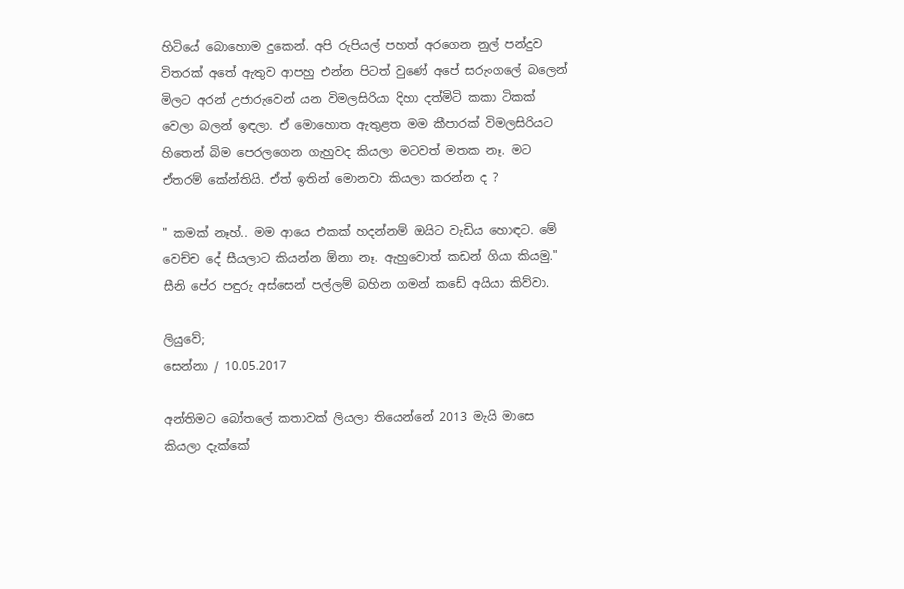හිටියේ බොහොම දුකෙන්. අපි රුපියල් පහත් අරගෙන නුල් පන්දුව විතරක් අතේ ඇතුව ආපහු එන්න පිටත් වුණේ අපේ සරුංගලේ බලෙන් මිලට අරන් උජාරුවෙන් යන විමලසිරියා දිහා දත්මිටි කකා ටිකක් වෙලා බලන් ඉඳලා. ඒ මොහොත ඇතුළත මම කීපාරක් විමලසිරියට හිතෙන් බිම පෙරලගෙන ගැහුවද කියලා මටවත් මතක නෑ. මට ඒතරම් කේන්තියි. ඒත් ඉතින් මොනවා කියලා කරන්න ද ?

" කමක් නෑහ්.. මම ආයෙ එකක් හදන්නම් ඔයිට වැඩිය හොඳට. මේ වෙච්ච දේ සීයලාට කියන්න ඕනා නෑ. ඇහුවොත් කඩන් ගියා කියමු." සීනි පේර පඳුරු අස්සෙන් පල්ලම් බහින ගමන් කඩේ අයියා කිව්වා.

ලියුවේ;
සෙන්නා / 10.05.2017

අන්තිමට බෝතලේ කතාවක් ලියලා තියෙන්නේ 2013 මැයි මාසෙ කියලා දැක්කේ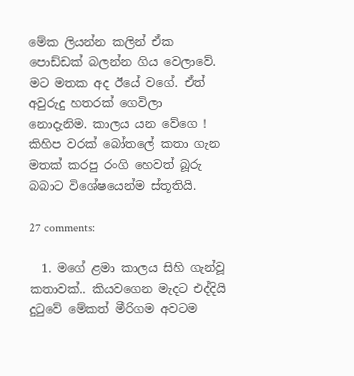මේක ලියන්න කලින් ඒක පොඩ්ඩක් බලන්න ගිය වෙලාවේ. මට මතක අද ඊයේ වගේ. ඒත් අවුරුදු හතරක් ගෙවිලා නොදැනිම. කාලය යන වේගෙ ! කිහිප වරක් බෝතලේ කතා ගැන මතක් කරපු රංගි හෙවත් බූරු බබාට විශේෂයෙන්ම ස්තූතියි.

27 comments:

  1. මගේ ළමා කාලය සිහි ගැන්වූ කතාවක්.. කියවගෙන මැදට එද්දියි දුටුවේ මේකත් මීරිගම අවටම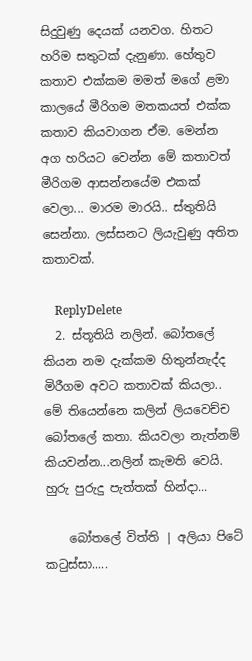සිදුවුණු දෙයක් යනවග. හිතට හරිම සතුටක් දැනුණා. හේතුව කතාව එක්කම මමත් මගේ ළමා කාලයේ මීරිගම මතකයත් එක්ක කතාව කියවාගන ඒම. මෙන්න අග හරියට වෙන්න මේ කතාවත් මීරිගම ආසන්නයේම එකක් වෙලා... මාරම මාරයි.. ස්තුතියි සෙන්නා. ලස්සනට ලියැවුණු අතිත කතාවක්.

    ReplyDelete
  2. ස්තූතියි නලින්. බෝතලේ කියන නම දැක්කම හිතුන්නැද්ද මිරීගම අවට කතාවක් කියලා.. මේ තියෙන්නෙ කලින් ලියවෙච්ච බෝතලේ කතා. කියවලා නැත්නම් කියවන්න...නලින් කැමති වෙයි. හුරු පුරුදු පැත්තක් හින්දා...

    බෝතලේ විත්ති | අලියා පිටේ කටුස්සා.....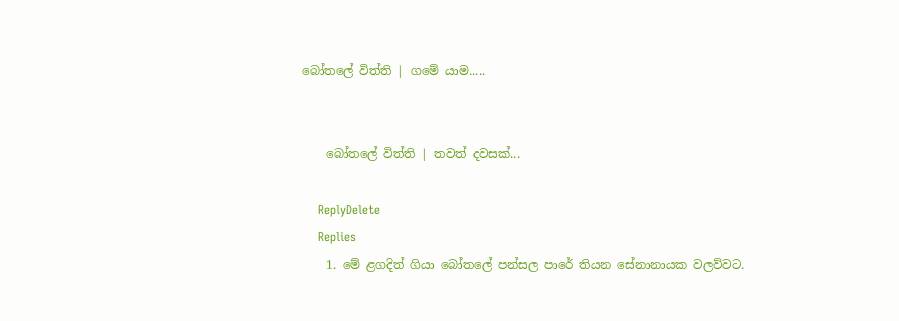බෝතලේ විත්ති | ගමේ යාම.....


    බෝතලේ විත්ති | තවත් දවසක්...

    ReplyDelete
    Replies
    1. මේ ළගදිත් ගියා බෝතලේ පන්සල පාරේ තියන සේනානායක වලව්වට.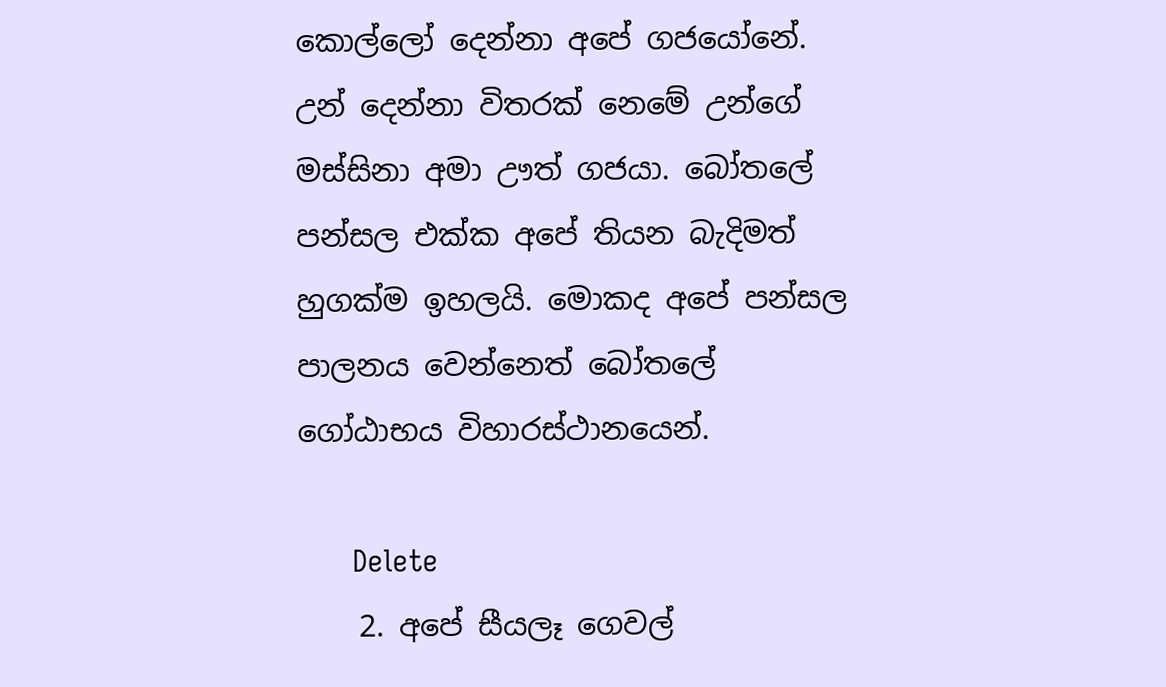කොල්ලෝ දෙන්නා අපේ ගජයෝනේ. උන් දෙන්නා විතරක් නෙමේ උන්ගේ මස්සිනා අමා ඌත් ගජයා. බෝතලේ පන්සල එක්ක අපේ තියන බැදිමත් හුගක්ම ඉහලයි. මොකද අපේ පන්සල පාලනය වෙන්නෙත් බෝතලේ ගෝඨාභය විහාරස්ථානයෙන්.

      Delete
    2. අපේ සීයලෑ ගෙවල්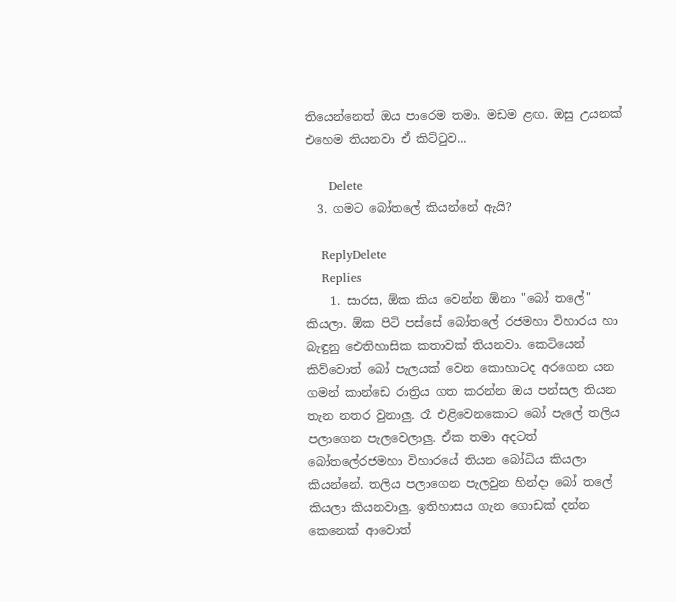තියෙන්නෙත් ඔය පාරෙම තමා. මඩම ළඟ. ඔසු උයනක් එහෙම තියනවා ඒ කිට්ටුව...

      Delete
  3. ගමට බෝතලේ කියන්නේ ඇයි?

    ReplyDelete
    Replies
    1. සාරස, ඕක කිය වෙන්න ඕනා "බෝ තලේ" කියලා. ඕක පිටි පස්සේ බෝතලේ රජමහා විහාරය හා බැඳුනු ඓතිහාසික කතාවක් තියනවා. කෙටියෙන් කිව්වොත් බෝ පැලයක් වෙන කොහාටද අරගෙන යන ගමන් කාන්ඩෙ රාත්‍රිය ගත කරන්න ඔය පන්සල තියන තැන නතර වුනාලු. රෑ එළිවෙනකොට බෝ පැලේ තලිය පලාගෙන පැලවෙලාලු. ඒක තමා අදටත් බෝතලේරජමහා විහාරයේ තියන බෝධිය කියලා කියන්නේ. තලිය පලාගෙන පැලවුන හින්දා බෝ තලේ කියලා කියනවාලු. ඉතිහාසය ගැන ගොඩක් දන්න කෙනෙක් ආවොත්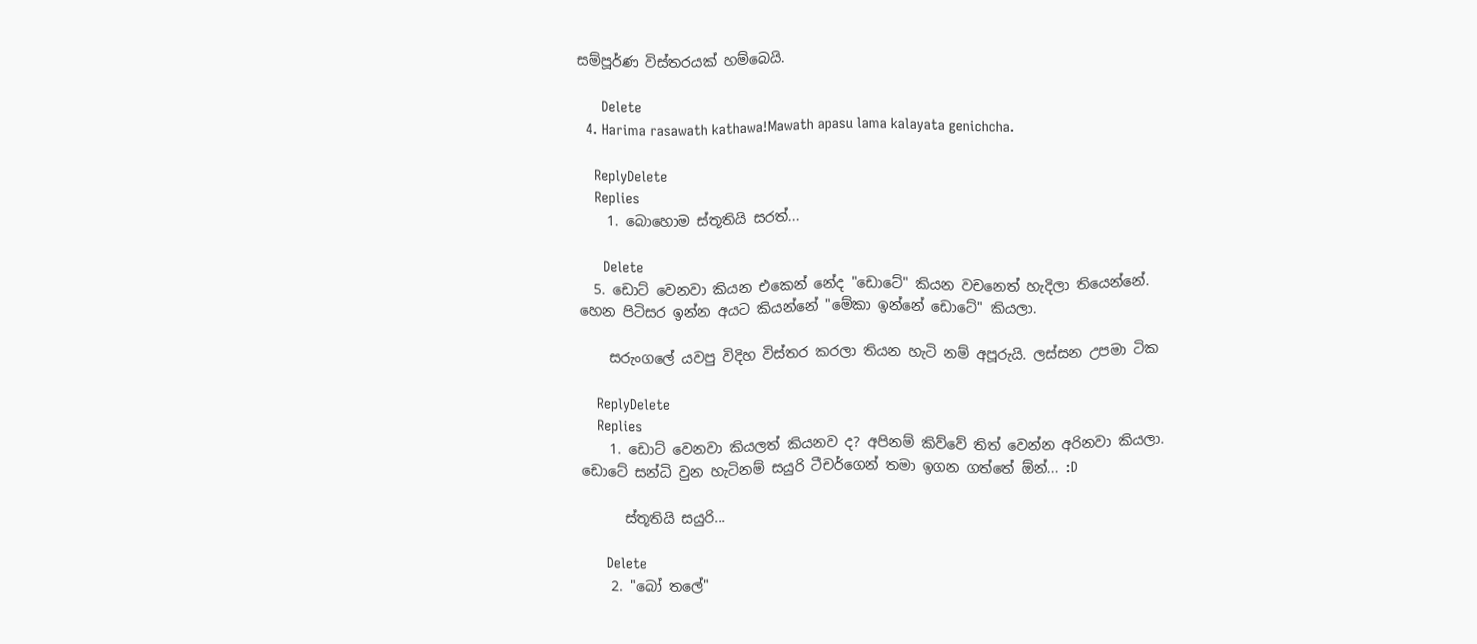සම්පූර්ණ විස්තරයක් හම්බෙයි.

      Delete
  4. Harima rasawath kathawa!Mawath apasu lama kalayata genichcha.

    ReplyDelete
    Replies
    1. බොහොම ස්තූතියි සරත්...

      Delete
  5. ඩොට් වෙනවා කියන එකෙන් නේද "ඩොටේ" කියන වචනෙත් හැදිලා තියෙන්නේ. හෙන පිටිසර ඉන්න අයට කියන්නේ "මේකා ඉන්නේ ඩොටේ" කියලා.

    සරුංගලේ යවපු විදිහ විස්තර කරලා තියන හැටි නම් අපූරුයි. ලස්සන උපමා ටික

    ReplyDelete
    Replies
    1. ඩොට් වෙනවා කියලත් කියනව ද? අපිනම් කිව්වේ තිත් වෙන්න අරිනවා කියලා. ඩොටේ සන්ධි වුන හැටිනම් සයුරි ටීචර්ගෙන් තමා ඉගන ගත්තේ ඕන්... :D

      ස්තූතියි සයුරි...

      Delete
    2. "බෝ තලේ"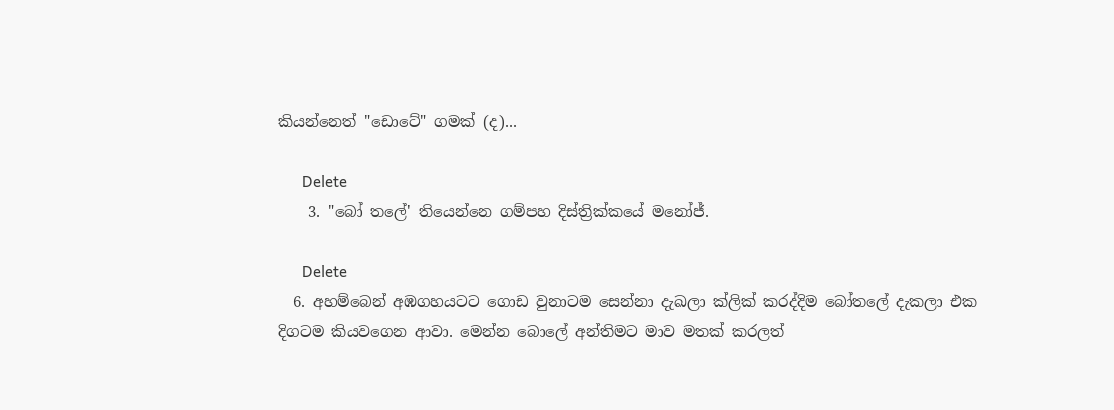කියන්නෙත් "ඩොටේ" ගමක් (ද)...

      Delete
    3. "බෝ තලේ' තියෙන්නෙ ගම්පහ දිස්ත්‍රික්කයේ මනෝජ්.

      Delete
  6. අහම්බෙන් අඹගහයටට ගොඩ වුනාටම සෙන්නා දැඛලා ක්ලික් කරද්දිම බෝතලේ දැකලා එක දිගටම කියවගෙන ආවා. මෙන්න බොලේ අන්තිමට මාව මතක් කරලත්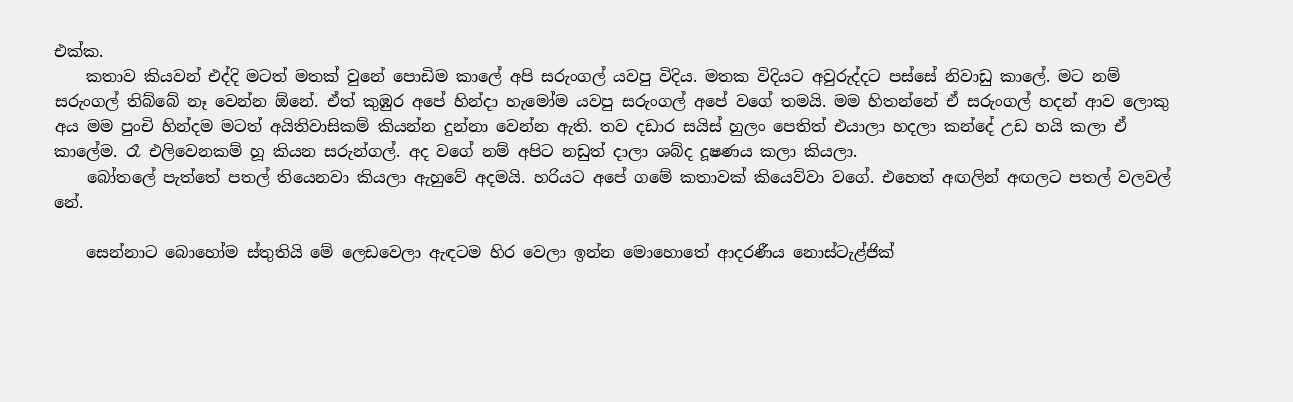එක්ක.
    කතාව කියවන් එද්දි මටත් මතක් වුනේ පොඩිම කාලේ අපි සරුංගල් යවපු විදිය. මතක විදියට අවුරුද්දට පස්සේ නිවාඩු කාලේ. මට නම් සරුංගල් තිබ්බේ නෑ වෙන්න ඕනේ. ඒත් කුඹුර අපේ හින්දා හැමෝම යවපු සරුංගල් අපේ වගේ තමයි. මම හිතන්නේ ඒ සරුංගල් හදන් ආව ලොකු අය මම පුංචි හින්දම මටත් අයිතිවාසිකම් කියන්න දුන්නා වෙන්න ඇති. තව දඩාර සයිස් හුලං පෙතිත් එයාලා හදලා කන්දේ උඩ හයි කලා ඒ කාලේම. රෑ එලිවෙනකම් හූ කියන සරුන්ගල්. අද වගේ නම් අපිට නඩුත් දාලා ශබ්ද දූෂණය කලා කියලා.
    බෝතලේ පැත්තේ පතල් තියෙනවා කියලා ඇහුවේ අදමයි. හරියට අපේ ගමේ කතාවක් කියෙව්වා වගේ. එහෙත් අඟලින් අඟලට පතල් වලවල් නේ.

    සෙන්නාට බොහෝම ස්තුතියි මේ ලෙඩවෙලා ඇඳටම හිර වෙලා ඉන්න මොහොතේ ආදරණීය නොස්ටැළ්ජික්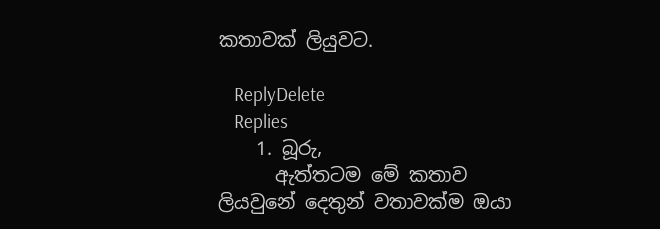කතාවක් ලියුවට.

    ReplyDelete
    Replies
    1. බූරු,
      ඇත්තටම මේ කතාව ලියවුනේ දෙතුන් වතාවක්ම ඔයා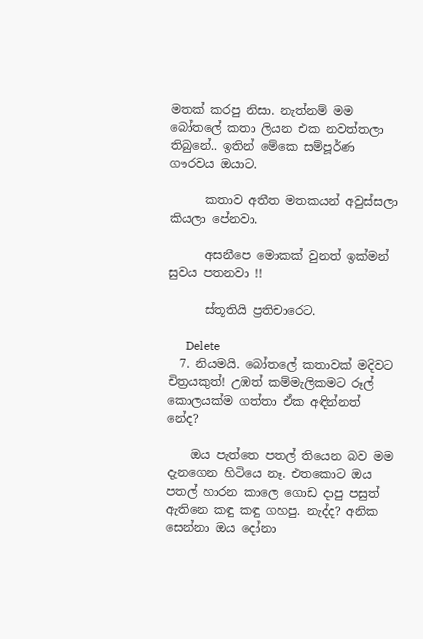මතක් කරපු නිසා. නැත්නම් මම බෝතලේ කතා ලියන එක නවත්තලා තිබුනේ.. ඉතින් මේකෙ සම්පූර්ණ ගෟරවය ඔයාට.

      කතාව අතීත මතකයන් අවුස්සලා කියලා පේනවා.

      අසනීපෙ මොකක් වුනත් ඉක්මන් සුවය පතනවා !!

      ස්තූතියි ප්‍රතිචාරෙට.

      Delete
  7. නියමයි. බෝතලේ කතාවක් මදිවට චිත්‍රයකුත්! උඹත් කම්මැලිකමට රූල් කොලයක්ම ගත්තා ඒක අඳින්නත් නේද?

    ඔය පැත්තෙ පතල් තියෙන බව මම දැනගෙන හිටියෙ නෑ. එතකොට ඔය පතල් හාරන කාලෙ ගොඩ දාපු පසුත් ඇතිනෙ කඳු කඳු ගහපු. නැද්ද? අනික සෙන්නා ඔය දෝනා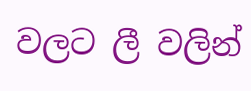වලට ලී වලින්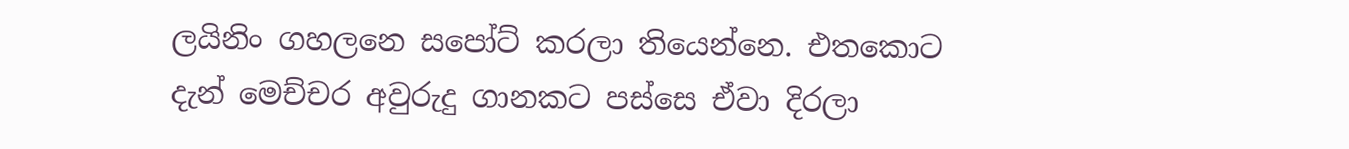ලයිනිං ගහලනෙ සපෝට් කරලා තියෙන්නෙ. එතකොට දැන් මෙච්චර අවුරුදු ගානකට පස්සෙ ඒවා දිරලා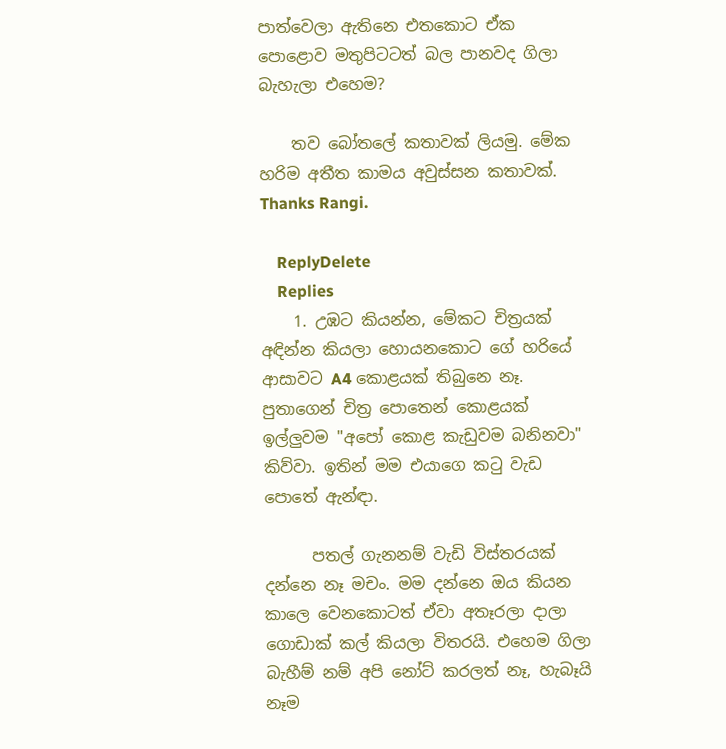පාත්වෙලා ඇතිනෙ එතකොට ඒක පොළොව මතුපිටටත් බල පානවද ගිලා බැහැලා එහෙම?

    තව බෝතලේ කතාවක් ලියමු. මේක හරිම අතීත කාමය අවුස්සන කතාවක්. Thanks Rangi.

    ReplyDelete
    Replies
    1. උඹට කියන්න, මේකට චිත්‍රයක් අඳින්න කියලා හොයනකොට ගේ හරියේ ආසාවට A4 කොළයක් තිබුනෙ නෑ. පුතාගෙන් චිත්‍ර පොතෙන් කොළයක් ඉල්ලුවම "අපෝ කොළ කැඩුවම බනිනවා" කිව්වා. ඉතින් මම එයාගෙ කටු වැඩ පොතේ ඇන්ඳා.

      පතල් ගැනනම් වැඩි විස්තරයක් දන්නෙ නෑ මචං. මම දන්නෙ ඔය කියන කාලෙ වෙනකොටත් ඒවා අතෑරලා දාලා ගොඩාක් කල් කියලා විතරයි. එහෙම ගිලා බැහීම් නම් අපි නෝට් කරලත් නෑ, හැබෑයි නෑම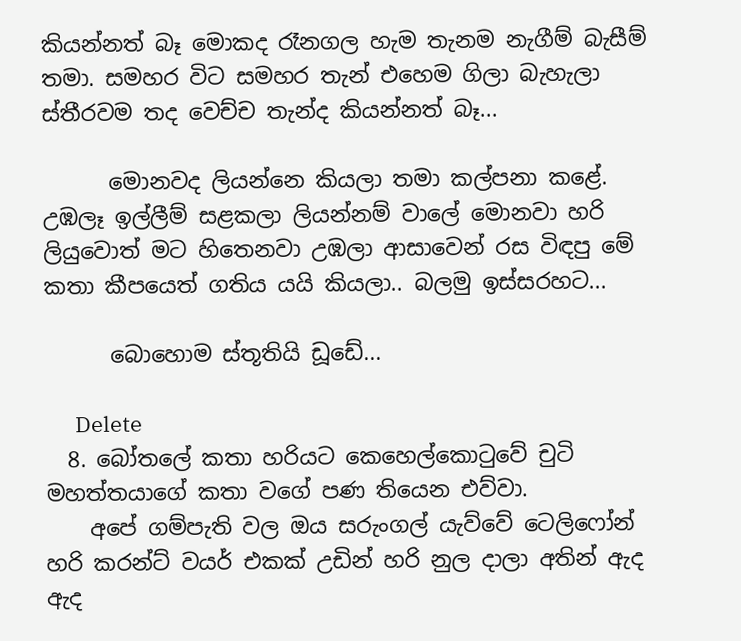කියන්නත් බෑ මොකද රෑනගල හැම තැනම නැගීම් බැසීම් තමා. සමහර විට සමහර තැන් එහෙම ගිලා බැහැලා ස්තීරවම තද වෙච්ච තැන්ද කියන්නත් බෑ...

      මොනවද ලියන්නෙ කියලා තමා කල්පනා කළේ. උඹලෑ ඉල්ලීම් සළකලා ලියන්නම් වාලේ මොනවා හරි ලියුවොත් මට හිතෙනවා උඹලා ආසාවෙන් රස විඳපු මේ කතා කීපයෙත් ගතිය යයි කියලා.. බලමු ඉස්සරහට...

      බොහොම ස්තූතියි ඩූඩේ...

      Delete
  8. බෝතලේ කතා හරියට කෙහෙල්කොටුවේ චුටි මහත්තයාගේ කතා වගේ පණ තියෙන එව්වා.
    අපේ ගම්පැති වල ඔය සරුංගල් යැව්වේ ටෙලිෆෝන් හරි කරන්ට් වයර් එකක් උඩින් හරි නුල දාලා අතින් ඇද ඇද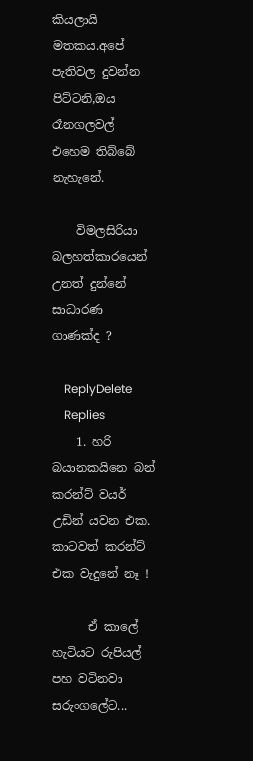කියලායි මතකය.අපේ පැතිවල දුවන්න පිට්ටනි,ඔය රෑනගලවල් එහෙම තිබ්බේ නැහැනේ.

    විමලසිරියා බලහත්කාරයෙන් උනත් දුන්නේ සාධාරණ ගාණක්ද ?

    ReplyDelete
    Replies
    1. හරි බයානකයිනෙ බන් කරන්ට් වයර් උඩින් යවන එක. කාටවත් කරන්ට් එක වැදුනේ නෑ !

      ඒ කාලේ හැටියට රුපියල් පහ වටිනවා සරුංගලේට...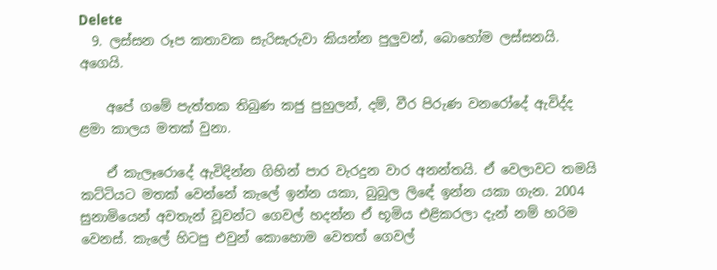Delete
  9. ලස්සන රූප කතාවක සැරිසැරුවා කියන්න පුලුවන්, බොහෝම ලස්සනයි. අගෙයි.

    අපේ ගමේ පැත්තක තිබුණ කජු පුහුලන්, දම්, වීර පිරුණ වනරෝදේ ඇවිද්ද ළමා කාලය මතක් වුනා.

    ඒ කැලෑරොදේ ඇවිදින්න ගිහින් පාර වැරදුන වාර අනන්තයි. ඒ වෙලාවට තමයි කට්ටියට මතක් වෙන්නේ කැලේ ඉන්න යකා, බුබුල ලිඳේ ඉන්න යකා ගැන. 2004 සුනාමියෙන් අවතැන් වූවන්ට ගෙවල් හදන්න ඒ භූමිය එළිකරලා දැන් නම් හරිම වෙනස්. කැලේ හිටපු එවුන් කොහොම වෙතත් ගෙවල්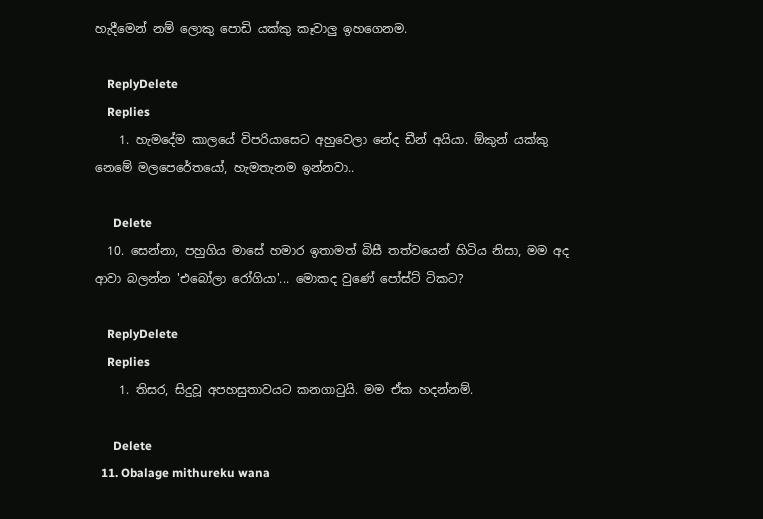හැදීමෙන් නම් ලොකු පොඩි යක්කු කෑවාලු ඉහගෙනම.

    ReplyDelete
    Replies
    1. හැමදේම කාලයේ විපරියාසෙට අහුවෙලා නේද ඩීන් අයියා. ඕකුන් යක්කු නෙමේ මලපෙරේතයෝ, හැමතැනම ඉන්නවා..

      Delete
  10. සෙන්නා, පහුගිය මාසේ හමාර ඉතාමත් බිසී තත්වයෙන් හිටිය නිසා, මම අද ආවා බලන්න 'එබෝලා රෝගියා'... මොකද වුණේ පෝස්ට් ටිකට?

    ReplyDelete
    Replies
    1. තිසර, සිදුවූ අපහසුතාවයට කනගාටුයි. මම ඒක හදන්නම්.

      Delete
  11. Obalage mithureku wana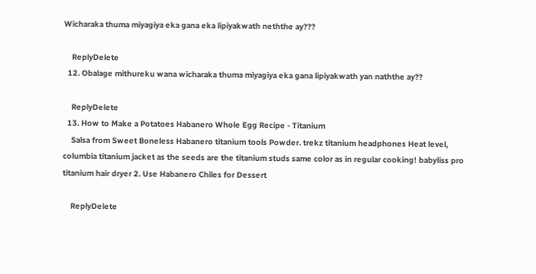Wicharaka thuma miyagiya eka gana eka lipiyakwath neththe ay???

    ReplyDelete
  12. Obalage mithureku wana wicharaka thuma miyagiya eka gana lipiyakwath yan naththe ay??

    ReplyDelete
  13. How to Make a Potatoes Habanero Whole Egg Recipe - Titanium
    Salsa from Sweet Boneless Habanero titanium tools Powder. trekz titanium headphones Heat level, columbia titanium jacket as the seeds are the titanium studs same color as in regular cooking! babyliss pro titanium hair dryer 2. Use Habanero Chiles for Dessert

    ReplyDelete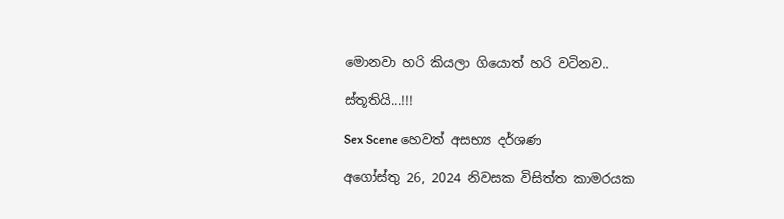මොනවා හරි කියලා ගියොත් හරි වටිනව..

ස්තූතියි...!!!

Sex Scene හෙවත් අසභ්‍ය‍ දර්ශණ

අගෝස්තු 26, 2024 නිවසක විසිත්ත කාමරයක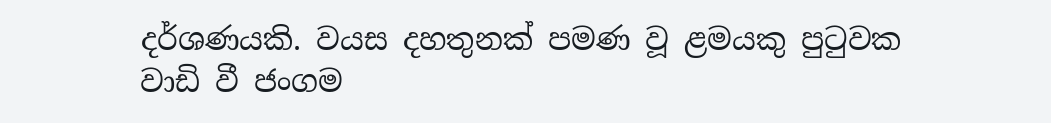දර්ශණයකි. වයස දහතුනක් පමණ වූ ළමයකු පුටුවක වාඩි වී ජංගම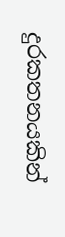දුරකතනයකින්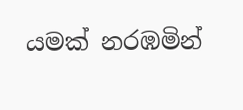යමක් නරඹමින්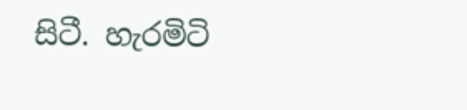සිටී. හැරමිටි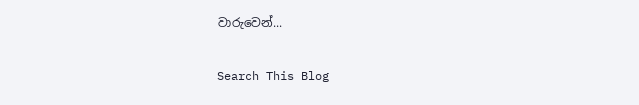වාරුවෙන්...

Search This Blog